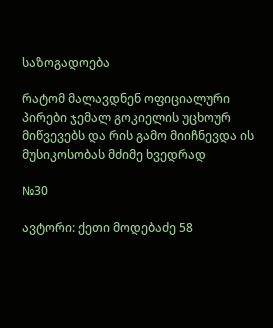საზოგადოება

რატომ მალავდნენ ოფიციალური პირები ჯემალ გოკიელის უცხოურ მიწვევებს და რის გამო მიიჩნევდა ის მუსიკოსობას მძიმე ხვედრად

№30

ავტორი: ქეთი მოდებაძე 58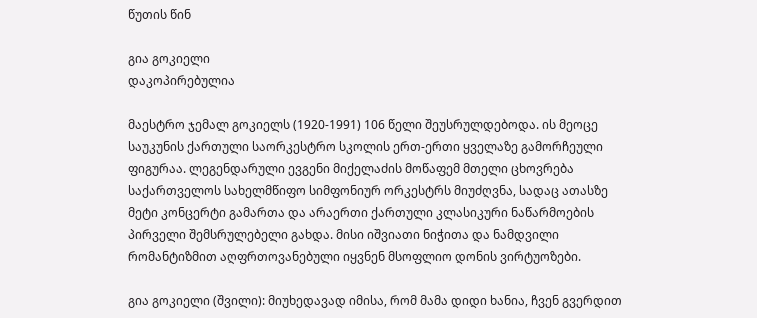წუთის წინ

გია გოკიელი
დაკოპირებულია

მაესტრო ჯემალ გოკიელს (1920-1991) 106 წელი შეუსრულდებოდა. ის მეოცე საუკუნის ქართული საორკესტრო სკოლის ერთ-ერთი ყველაზე გამორჩეული ფიგურაა. ლეგენდარული ევგენი მიქელაძის მოწაფემ მთელი ცხოვრება საქართველოს სახელმწიფო სიმფონიურ ორკესტრს მიუძღვნა, სადაც ათასზე მეტი კონცერტი გამართა და არაერთი ქართული კლასიკური ნაწარმოების პირველი შემსრულებელი გახდა. მისი იშვიათი ნიჭითა და ნამდვილი რომანტიზმით აღფრთოვანებული იყვნენ მსოფლიო დონის ვირტუოზები.

გია გოკიელი (შვილი): მიუხედავად იმისა, რომ მამა დიდი ხანია, ჩვენ გვერდით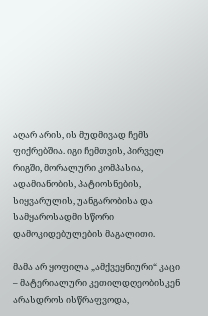აღარ არის, ის მუდმივად ჩემს ფიქრებშია. იგი ჩემთვის, პირველ რიგში, მორალური კომპასია, ადამიანობის, პატიოსნების, სიყვარულის, უანგარობისა და სამყაროსადმი სწორი დამოკიდებულების მაგალითი.

მამა არ ყოფილა „ამქვეყნიური“ კაცი – მატერიალური კეთილდღეობისკენ არასდროს ისწრაფვოდა,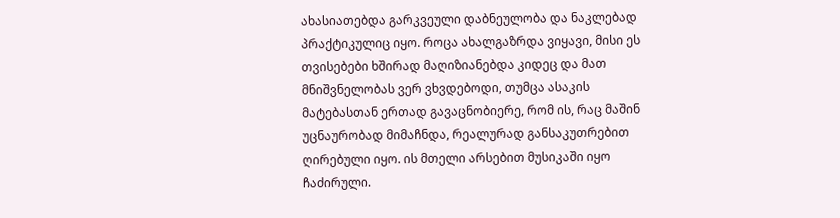ახასიათებდა გარკვეული დაბნეულობა და ნაკლებად პრაქტიკულიც იყო. როცა ახალგაზრდა ვიყავი, მისი ეს თვისებები ხშირად მაღიზიანებდა კიდეც და მათ მნიშვნელობას ვერ ვხვდებოდი, თუმცა ასაკის მატებასთან ერთად გავაცნობიერე, რომ ის, რაც მაშინ უცნაურობად მიმაჩნდა, რეალურად განსაკუთრებით ღირებული იყო. ის მთელი არსებით მუსიკაში იყო ჩაძირული.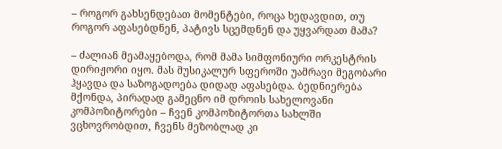– როგორ გახსენდებათ მომენტები, როცა ხედავდით, თუ როგორ აფასებდნენ, პატივს სცემდნენ და უყვარდათ მამა?

– ძალიან მეამაყებოდა, რომ მამა სიმფონიური ორკესტრის დირიჟორი იყო. მას მუსიკალურ სფეროში უამრავი მეგობარი ჰყავდა და საზოგადოება დიდად აფასებდა. ბედნიერება მქონდა, პირადად გამეცნო იმ დროის სახელოვანი კომპოზიტორები – ჩვენ კომპოზიტორთა სახლში ვცხოვრობდით, ჩვენს მეზობლად კი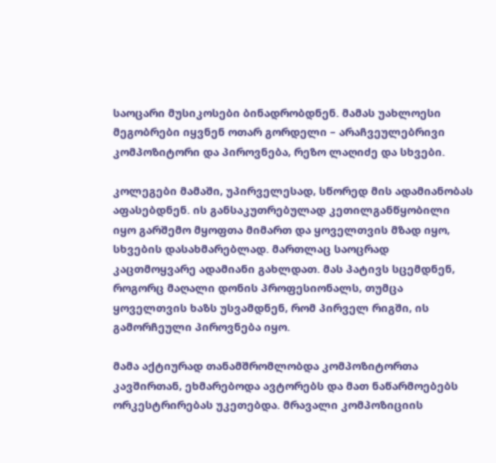საოცარი მუსიკოსები ბინადრობდნენ. მამას უახლოესი მეგობრები იყვნენ ოთარ გორდელი – არაჩვეულებრივი კომპოზიტორი და პიროვნება, რეზო ლაღიძე და სხვები.

კოლეგები მამაში, უპირველესად, სწორედ მის ადამიანობას აფასებდნენ. ის განსაკუთრებულად კეთილგანწყობილი იყო გარშემო მყოფთა მიმართ და ყოველთვის მზად იყო, სხვების დასახმარებლად. მართლაც საოცრად კაცთმოყვარე ადამიანი გახლდათ. მას პატივს სცემდნენ, როგორც მაღალი დონის პროფესიონალს, თუმცა ყოველთვის ხაზს უსვამდნენ, რომ პირველ რიგში, ის გამორჩეული პიროვნება იყო.

მამა აქტიურად თანამშრომლობდა კომპოზიტორთა კავშირთან, ეხმარებოდა ავტორებს და მათ ნაწარმოებებს ორკესტრირებას უკეთებდა. მრავალი კომპოზიციის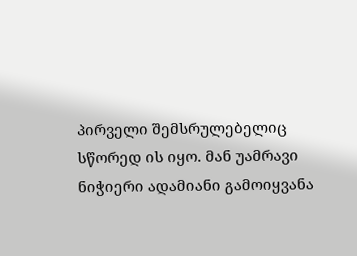პირველი შემსრულებელიც სწორედ ის იყო. მან უამრავი ნიჭიერი ადამიანი გამოიყვანა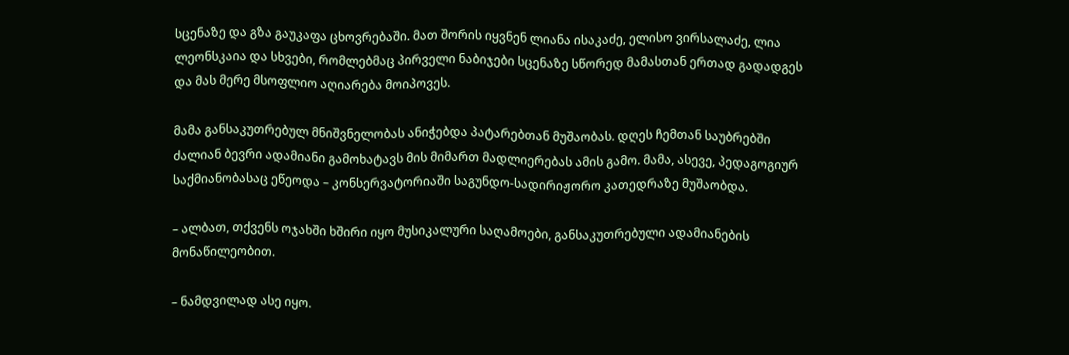სცენაზე და გზა გაუკაფა ცხოვრებაში. მათ შორის იყვნენ ლიანა ისაკაძე, ელისო ვირსალაძე, ლია ლეონსკაია და სხვები, რომლებმაც პირველი ნაბიჯები სცენაზე სწორედ მამასთან ერთად გადადგეს და მას მერე მსოფლიო აღიარება მოიპოვეს.

მამა განსაკუთრებულ მნიშვნელობას ანიჭებდა პატარებთან მუშაობას. დღეს ჩემთან საუბრებში ძალიან ბევრი ადამიანი გამოხატავს მის მიმართ მადლიერებას ამის გამო. მამა, ასევე, პედაგოგიურ საქმიანობასაც ეწეოდა – კონსერვატორიაში საგუნდო-სადირიჟორო კათედრაზე მუშაობდა.

– ალბათ, თქვენს ოჯახში ხშირი იყო მუსიკალური საღამოები, განსაკუთრებული ადამიანების მონაწილეობით.

– ნამდვილად ასე იყო.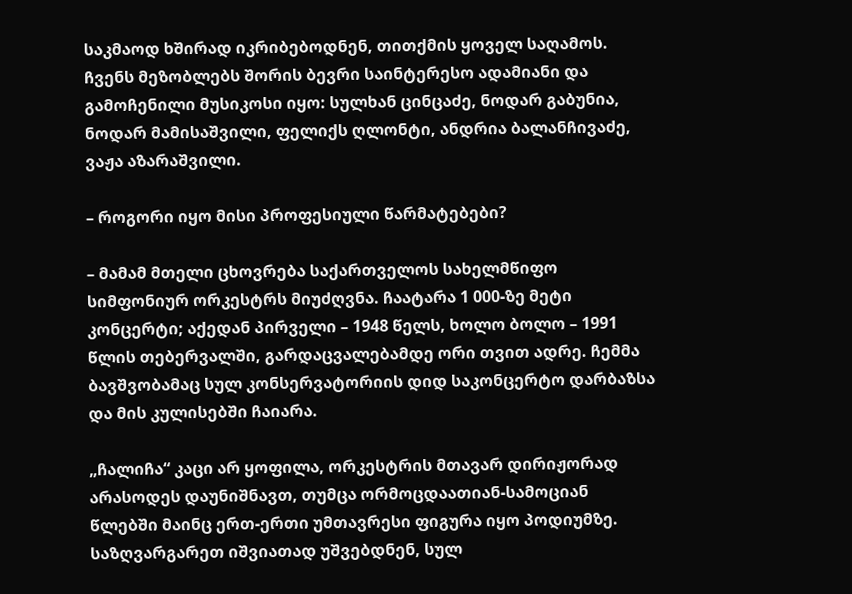საკმაოდ ხშირად იკრიბებოდნენ, თითქმის ყოველ საღამოს. ჩვენს მეზობლებს შორის ბევრი საინტერესო ადამიანი და გამოჩენილი მუსიკოსი იყო: სულხან ცინცაძე, ნოდარ გაბუნია, ნოდარ მამისაშვილი, ფელიქს ღლონტი, ანდრია ბალანჩივაძე, ვაჟა აზარაშვილი.

– როგორი იყო მისი პროფესიული წარმატებები?

– მამამ მთელი ცხოვრება საქართველოს სახელმწიფო სიმფონიურ ორკესტრს მიუძღვნა. ჩაატარა 1 000-ზე მეტი კონცერტი; აქედან პირველი – 1948 წელს, ხოლო ბოლო – 1991 წლის თებერვალში, გარდაცვალებამდე ორი თვით ადრე. ჩემმა ბავშვობამაც სულ კონსერვატორიის დიდ საკონცერტო დარბაზსა და მის კულისებში ჩაიარა.

„ჩალიჩა“ კაცი არ ყოფილა, ორკესტრის მთავარ დირიჟორად არასოდეს დაუნიშნავთ, თუმცა ორმოცდაათიან-სამოციან წლებში მაინც ერთ-ერთი უმთავრესი ფიგურა იყო პოდიუმზე. საზღვარგარეთ იშვიათად უშვებდნენ, სულ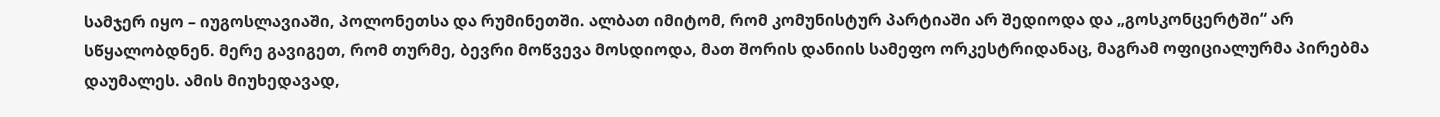სამჯერ იყო – იუგოსლავიაში, პოლონეთსა და რუმინეთში. ალბათ იმიტომ, რომ კომუნისტურ პარტიაში არ შედიოდა და „გოსკონცერტში“ არ სწყალობდნენ. მერე გავიგეთ, რომ თურმე, ბევრი მოწვევა მოსდიოდა, მათ შორის დანიის სამეფო ორკესტრიდანაც, მაგრამ ოფიციალურმა პირებმა დაუმალეს. ამის მიუხედავად,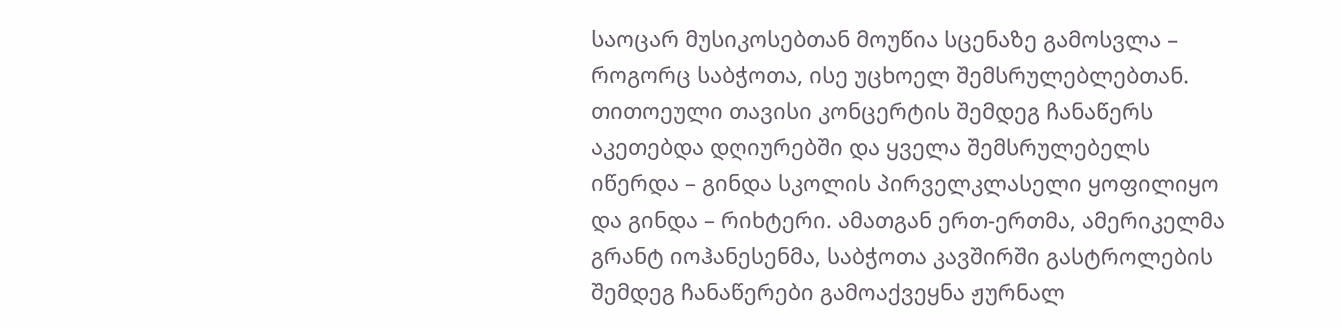საოცარ მუსიკოსებთან მოუწია სცენაზე გამოსვლა – როგორც საბჭოთა, ისე უცხოელ შემსრულებლებთან. თითოეული თავისი კონცერტის შემდეგ ჩანაწერს აკეთებდა დღიურებში და ყველა შემსრულებელს იწერდა – გინდა სკოლის პირველკლასელი ყოფილიყო და გინდა – რიხტერი. ამათგან ერთ-ერთმა, ამერიკელმა გრანტ იოჰანესენმა, საბჭოთა კავშირში გასტროლების შემდეგ ჩანაწერები გამოაქვეყნა ჟურნალ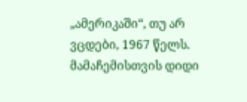„ამერიკაში“, თუ არ ვცდები, 1967 წელს. მამაჩემისთვის დიდი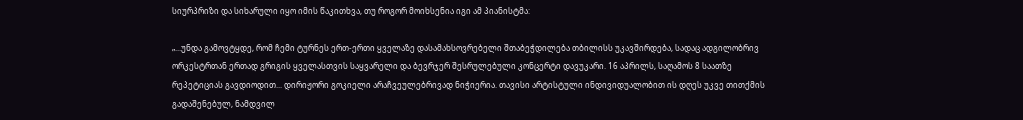სიურპრიზი და სიხარული იყო იმის წაკითხვა, თუ როგორ მოიხსენია იგი ამ პიანისტმა:

„...უნდა გამოვტყდე, რომ ჩემი ტურნეს ერთ-ერთი ყველაზე დასამახსოვრებელი შთაბეჭდილება თბილისს უკავშირდება, სადაც ადგილობრივ ორკესტრთან ერთად გრიგის ყველასთვის საყვარელი და ბევრჯერ შესრულებული კონცერტი დავუკარი. 16 აპრილს, საღამოს 8 საათზე რეპეტიციას გავდიოდით... დირიჟორი გოკიელი არაჩვეულებრივად ნიჭიერია. თავისი არტისტული ინდივიდუალობით ის დღეს უკვე თითქმის გადაშენებულ, ნამდვილ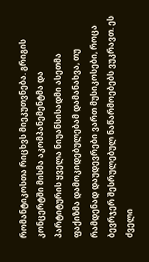რომანტიკოსთა რიცხვს მიეკუთვნება. გრიგის კონცერტში მისმა აკომპანემენტმა და პარტიტურის ყველა ნიუანსისადმი ასეთმა ფაქიზმა დამოკიდებულებამ დამანახვა, თუ რამდენად დაუდევრები ვართ მუსიკოსები, როცა ბევრჯერ შესრულებულ ნაწარმოებებს ვუკრავთ. ეს ძველი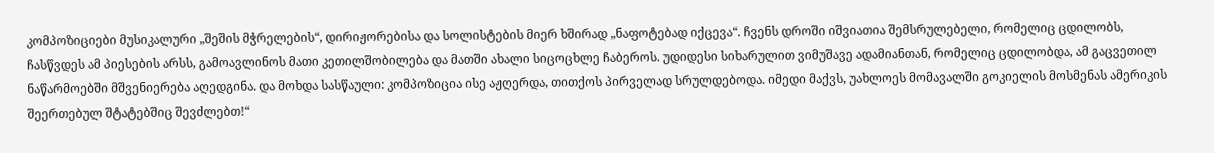კომპოზიციები მუსიკალური „შეშის მჭრელების“, დირიჟორებისა და სოლისტების მიერ ხშირად „ნაფოტებად იქცევა“. ჩვენს დროში იშვიათია შემსრულებელი, რომელიც ცდილობს, ჩასწვდეს ამ პიესების არსს, გამოავლინოს მათი კეთილშობილება და მათში ახალი სიცოცხლე ჩაბეროს. უდიდესი სიხარულით ვიმუშავე ადამიანთან, რომელიც ცდილობდა, ამ გაცვეთილ ნაწარმოებში მშვენიერება აღედგინა. და მოხდა სასწაული: კომპოზიცია ისე აჟღერდა, თითქოს პირველად სრულდებოდა. იმედი მაქვს, უახლოეს მომავალში გოკიელის მოსმენას ამერიკის შეერთებულ შტატებშიც შევძლებთ!“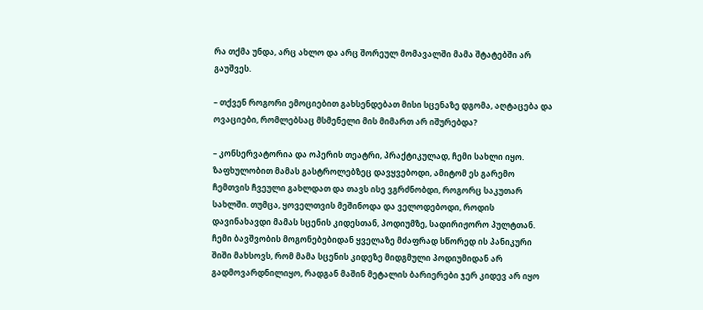რა თქმა უნდა, არც ახლო და არც შორეულ მომავალში მამა შტატებში არ გაუშვეს.

– თქვენ როგორი ემოციებით გახსენდებათ მისი სცენაზე დგომა, აღტაცება და ოვაციები, რომლებსაც მსმენელი მის მიმართ არ იშურებდა?

– კონსერვატორია და ოპერის თეატრი, პრაქტიკულად, ჩემი სახლი იყო. ზაფხულობით მამას გასტროლებზეც დავყვებოდი, ამიტომ ეს გარემო ჩემთვის ჩვეული გახლდათ და თავს ისე ვგრძნობდი, როგორც საკუთარ სახლში. თუმცა, ყოველთვის მეშინოდა და ველოდებოდი, როდის დავინახავდი მამას სცენის კიდესთან, პოდიუმზე, სადირიჟორო პულტთან. ჩემი ბავშვობის მოგონებებიდან ყველაზე მძაფრად სწორედ ის პანიკური შიში მახსოვს, რომ მამა სცენის კიდეზე მიდგმული პოდიუმიდან არ გადმოვარდნილიყო, რადგან მაშინ მეტალის ბარიერები ჯერ კიდევ არ იყო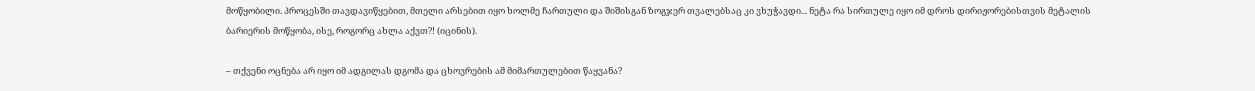მოწყობილი. პროცესში თავდავიწყებით, მთელი არსებით იყო ხოლმე ჩართული და შიშისგან ზოგჯერ თვალებსაც კი ვხუჭავდი... ნეტა რა სირთულე იყო იმ დროს დირიჟორებისთვის მეტალის ბარიერის მოწყობა, ისე, როგორც ახლა აქვთ?! (იცინის).

– თქვენი ოცნება არ იყო იმ ადგილას დგომა და ცხოვრების ამ მიმართულებით წაყვანა?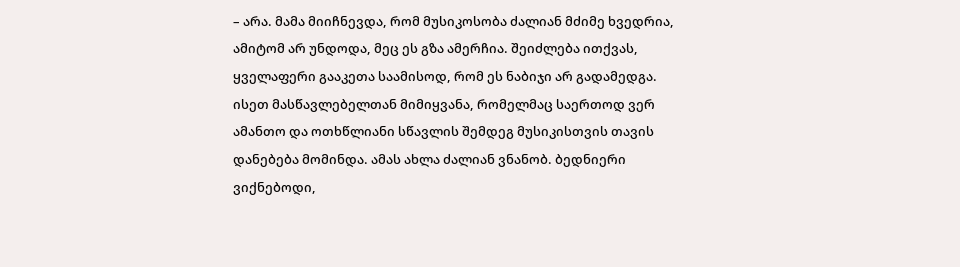– არა. მამა მიიჩნევდა, რომ მუსიკოსობა ძალიან მძიმე ხვედრია, ამიტომ არ უნდოდა, მეც ეს გზა ამერჩია. შეიძლება ითქვას, ყველაფერი გააკეთა საამისოდ, რომ ეს ნაბიჯი არ გადამედგა. ისეთ მასწავლებელთან მიმიყვანა, რომელმაც საერთოდ ვერ ამანთო და ოთხწლიანი სწავლის შემდეგ მუსიკისთვის თავის დანებება მომინდა. ამას ახლა ძალიან ვნანობ. ბედნიერი ვიქნებოდი,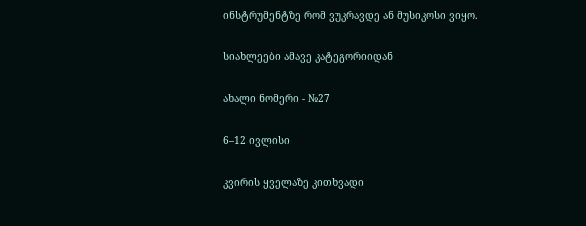ინსტრუმენტზე რომ ვუკრავდე ან მუსიკოსი ვიყო.

სიახლეები ამავე კატეგორიიდან

ახალი ნომერი - №27

6–12 ივლისი

კვირის ყველაზე კითხვადი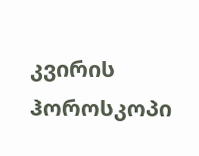კვირის ჰოროსკოპი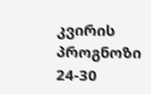კვირის პროგნოზი  24-30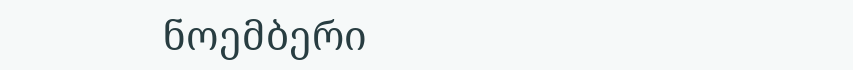ნოემბერი